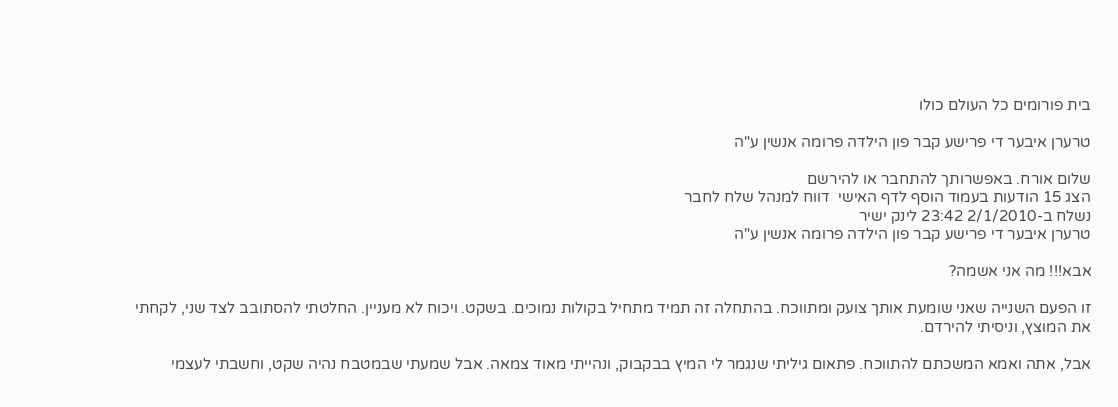בית פורומים כל העולם כולו

טרערן איבער די פרישע קבר פון הילדה פרומה אנשין ע"ה

שלום אורח. באפשרותך להתחבר או להירשם
הצג 15 הודעות בעמוד הוסף לדף האישי  דווח למנהל שלח לחבר
נשלח ב-2/1/2010 23:42 לינק ישיר
טרערן איבער די פרישע קבר פון הילדה פרומה אנשין ע"ה

אבא!!! מה אני אשמה?

זו הפעם השנייה שאני שומעת אותך צועק ומתווכח. בהתחלה זה תמיד מתחיל בקולות נמוכים. בשקט. ויכוח לא מעניין. החלטתי להסתובב לצד שני, לקחתי את המוצץ, וניסיתי להירדם.

אבל, אתה ואמא המשכתם להתווכח. פתאום גיליתי שנגמר לי המיץ בבקבוק, ונהייתי מאוד צמאה. אבל שמעתי שבמטבח נהיה שקט, וחשבתי לעצמי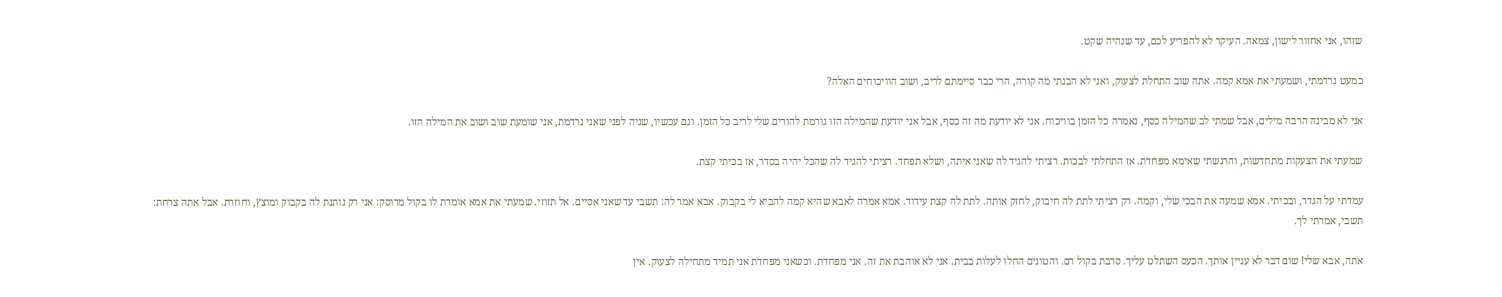שזהו, אני אחזור לישון, צמאה. העיקר לא להפריע לכם, עד שנהיה שקט.

כמעט נרדמתי, ושמעתי את אמא קמה. אתה שוב התחלת לצעוק, ואני לא הבנתי מה קורה, הרי כבר סיימתם לריב, ושוב הוויכוחים האלה?

אני לא מבינה הרבה מילים, אבל שמתי לב שהמילה כסף, נאמרה כל הזמן בוויכוח. אני לא יודעת מה זה כסף, אבל אני יודעת שהמילה הזו גורמת להורים שלי לריב כל הזמן. וגם עכשיו, שניה לפני שאני נרדמת, אני שומעת שוב ושוב את המילה הזו.

שמעתי את הצעקות מתחדשות, והרגשתי שאימא מפחדת. אז התחלתי לבכות. רציתי להגיד לה שאני איתה, ושלא תפחד. רציתי להגיד לה שהכל יהיה בסדר, אז בכיתי קצת.

עמדתי על הגדר, ובכיתי. אמא שמעה את הבכי שלי, וקמה. רק רציתי לתת לה חיבוק, לחזק אותה. לתת לה קצת עידוד. אמא אמרה לאבא שהיא קמה להביא לי בקבוק. אבא אמר לה: תשבי עד שאני אסיים. אל תזוזי. שמעתי את אמא אומרת לו בקול מרוסק: אני רק נותנת לה בקבוק ומוצץ, וחוזרת. אבל אתה צרחת: תשבי, אמרתי לך.

אתה, אבא שלי! שום דבר לא עניין אותך. הכעס השתלט עליך. סרבת בקול רם. והטונים החלו לעלות בבית. אני לא אוהבת את זה. אני מפחדת. וכשאני מפחדת אני תמיד מתחילה לצעוק. אין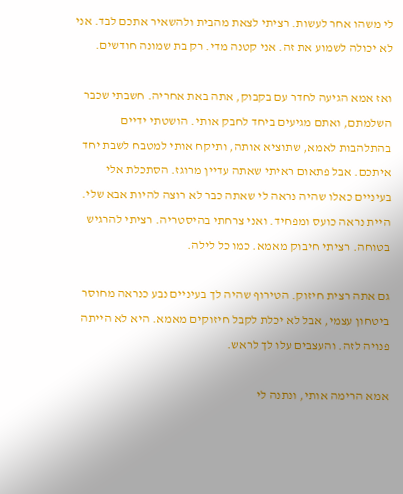לי משהו אחר לעשות. רציתי לצאת מהבית ולהשאיר אתכם לבד. אני לא יכולה לשמוע את זה. אני קטנה מדי. רק בת שמונה חודשים.

ואז אמא הגיעה לחדר עם בקבוק, אתה באת אחריה. חשבתי שכבר השלמתם, ואתם מגיעים ביחד לחבק אותי. הושטתי ידיים בהתלהבות לאמא, שתוציא אותה, ותיקח אותי למטבח לשבת יחד איתכם. אבל פתאום ראיתי שאתה עדיין מרוגז. הסתכלת אלי בעיניים כאלו שהיה נראה לי שאתה כבר לא רוצה להיות אבא שלי. היית נראה כועס ומפחיד. ואני צרחתי בהיסטריה. רציתי להרגיש בטוחה. רציתי חיבוק מאמא. כמו כל לילה.

גם אתה רצית חיזוק. הטירוף שהיה לך בעיניים נבע כנראה מחוסר ביטחון עצמי, אבל לא יכלת לקבל חיזוקים מאמא. היא לא הייתה פנויה לזה. והעצבים עלו לך לראש.

אמא הרימה אותי, ונתנה לי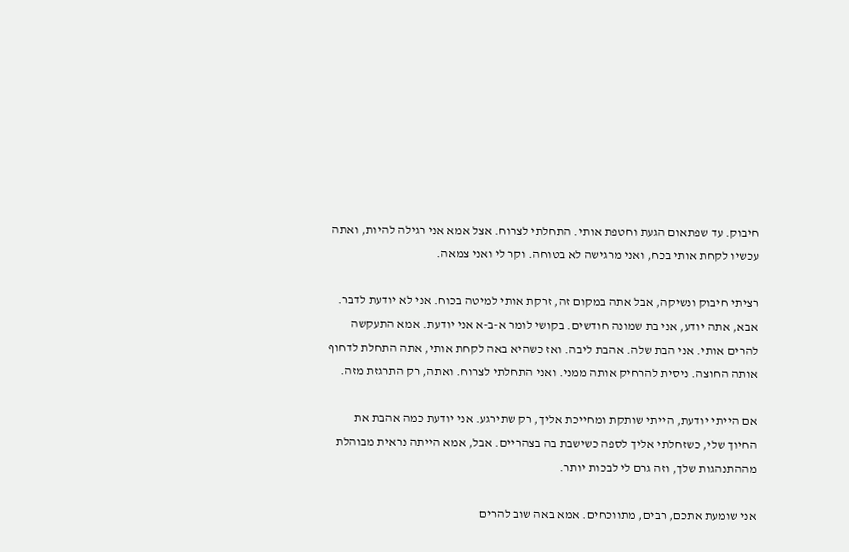חיבוק. עד שפתאום הגעת וחטפת אותי. התחלתי לצרוח. אצל אמא אני רגילה להיות, ואתה עכשיו לקחת אותי בכח, ואני מרגישה לא בטוחה. וקר לי ואני צמאה.

רציתי חיבוק ונשיקה, אבל אתה במקום זה, זרקת אותי למיטה בכוח. אני לא יודעת לדבר. אבא, אתה יודע, אני בת שמונה חודשים. בקושי לומר א-ב-א אני יודעת. אמא התעקשה להרים אותי. אני הבת שלה. אהבת ליבה. ואז כשהיא באה לקחת אותי, אתה התחלת לדחוף אותה החוצה. ניסית להרחיק אותה ממני. ואני התחלתי לצרוח. ואתה, רק התרגזת מזה.

אם הייתי יודעת, הייתי שותקת ומחייכת אליך, רק שתירגע. אני יודעת כמה אהבת את החיוך שלי, כשזחלתי אליך לספה כשישבת בה בצהריים. אבל, אמא הייתה נראית מבוהלת מההתנהגות שלך, וזה גרם לי לבכות יותר.

אני שומעת אתכם, רבים, מתווכחים. אמא באה שוב להרים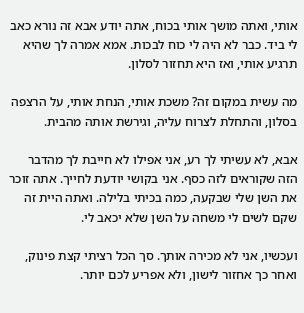אותי, ואתה מושך אותי בכוח, אתה יודע אבא זה נורא כאב לי ביד. כבר לא היה לי כוח לבכות. אמא אמרה לך שהיא תרגיע אותי, ואז היא תחזור לסלון.

מה עשית במקום זה? משכת אותי, הנחת אותי, על הרצפה בסלון, והתחלת לצרוח עליה, וגירשת אותה מהבית.

אבא, לא עשיתי לך רע, אני אפילו לא חייבת לך מהדבר הזה שקוראים לזה כסף. אני בקושי יודעת לחייך. אתה זוכר את השן שלי שבקעה, כמה בכיתי בלילה. ואתה היית זה שקם לשים לי משחה על השן שלא יכאב לי.

ועכשיו, אני לא מכירה אותך. סך הכל רציתי קצת פינוק, ואחר כך אחזור לישון, ולא אפריע לכם יותר.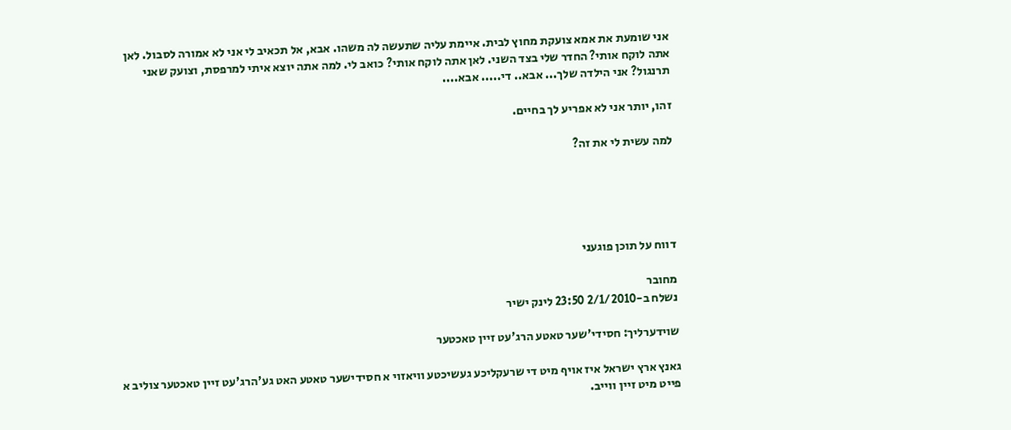אני שומעת את אמא צועקת מחוץ לבית. איימת עליה שתעשה לה משהו. אבא, אל תכאיב לי אני לא אמורה לסבול. לאן אתה לוקח אותי? החדר שלי בצד השני. לאן אתה לוקח אותי? כואב לי. למה אתה יוצא איתי למרפסת, וצועק שאני תרנגול? אני הילדה שלך... אבא.. די..... אבא....

זהו, יותר אני לא אפריע לך בחיים.

למה עשית לי את זה?





דווח על תוכן פוגעני

מחובר
נשלח ב-2/1/2010 23:50 לינק ישיר

שוידערליך: חסידי'שער טאטע הרג'עט זיין טאכטער

גאנץ ארץ ישראל איז אויף מיט די שרעקליכע געשיכטע וויאזוי א חסידישער טאטע האט גע'הרג'עט זיין טאכטער צוליב א פייט מיט זיין ווייב.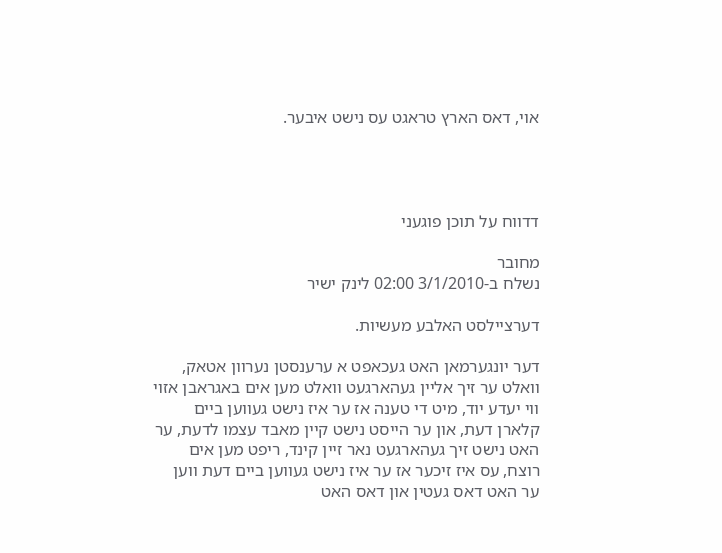אוי, דאס הארץ טראגט עס נישט איבער.




דדווח על תוכן פוגעני

מחובר
נשלח ב-3/1/2010 02:00 לינק ישיר

דערציילסט האלבע מעשיות.

דער יונגערמאן האט געכאפט א ערענסטן נערוון אטאק, וואלט ער זיך אליין געהארגעט וואלט מען אים באגראבן אזוי ווי יעדע יוד, מיט די טענה אז ער איז נישט געווען ביים קלארן דעת, און ער הייסט נישט קיין מאבד עצמו לדעת, ער האט נישט זיך געהארגעט נאר זיין קינד, ריפט מען אים רוצח, עס איז זיכער אז ער איז נישט געווען ביים דעת ווען ער האט דאס געטין און דאס האט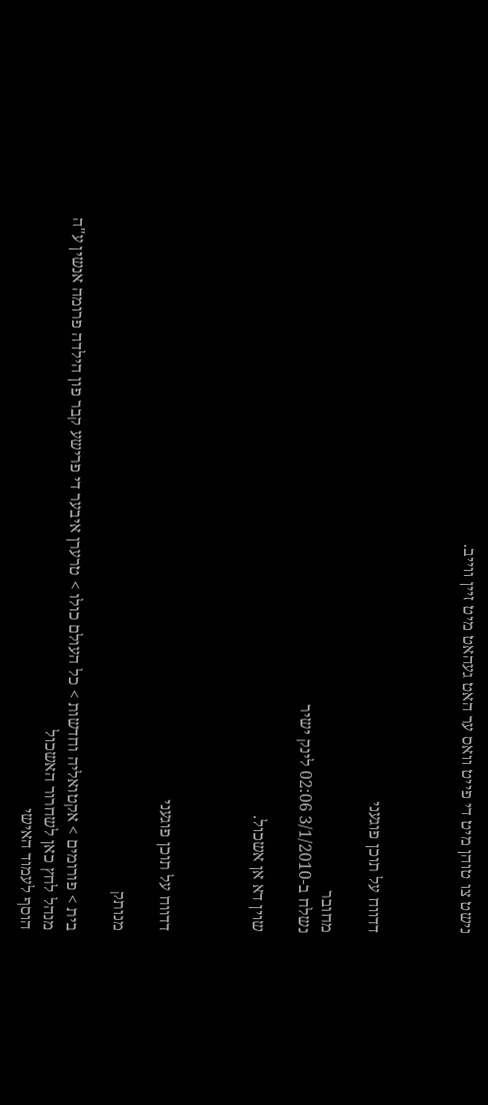נישט צו טוהן מיט די פייט וואס ער האט געהאט מיט זיין ווייב.



דדווח על תוכן פוגעני

מחובר
נשלח ב-3/1/2010 02:06 לינק ישיר

שוין דא אן אשכול.



דדווח על תוכן פוגעני

מנותק

בית > פורומים > אקטואליה וחדשות > כל העולם כולו > טרערן איבער די פרישע קבר פון הילדה פרומה אנשין ע"ה
מנהל לחץ כאן לשחרור האשכול
הוסף לעמוד האישי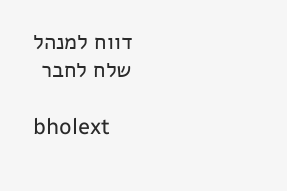דווח למנהל שלח לחבר

bholext